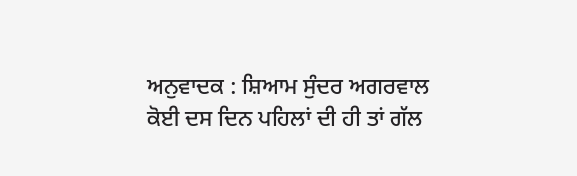ਅਨੁਵਾਦਕ : ਸ਼ਿਆਮ ਸੁੰਦਰ ਅਗਰਵਾਲ
ਕੋਈ ਦਸ ਦਿਨ ਪਹਿਲਾਂ ਦੀ ਹੀ ਤਾਂ ਗੱਲ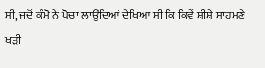ਸੀ, ਜਦੋਂ ਕੰਮੋ ਨੇ ਪੋਚਾ ਲਾਉਂਦਿਆਂ ਦੇਖਿਆ ਸੀ ਕਿ ਕਿਵੇਂ ਸ਼ੀਸ਼ੇ ਸਾਹਮਣੇ ਖੜੀ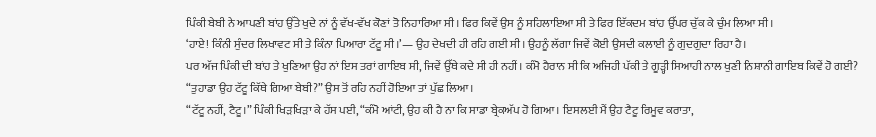ਪਿੰਕੀ ਬੇਬੀ ਨੇ ਆਪਣੀ ਬਾਂਹ ਉੱਤੇ ਖੁਦੇ ਨਾਂ ਨੂੰ ਵੱਖ-ਵੱਖ ਕੋਣਾਂ ਤੋ ਨਿਹਾਰਿਆ ਸੀ। ਫਿਰ ਕਿਵੇਂ ਉਸ ਨੂੰ ਸਹਿਲਾਇਆ ਸੀ ਤੇ ਫਿਰ ਇੱਕਦਮ ਬਾਂਹ ਉੱਪਰ ਚੁੱਕ ਕੇ ਚੁੰਮ ਲਿਆ ਸੀ।
‘ਹਾਏ! ਕਿੰਨੀ ਸੁੰਦਰ ਲਿਖਾਵਟ ਸੀ ਤੇ ਕਿੰਨਾ ਪਿਆਰਾ ਟੱਟੂ ਸੀ।’— ਉਹ ਦੇਖਦੀ ਹੀ ਰਹਿ ਗਈ ਸੀ। ਉਹਨੂੰ ਲੱਗਾ ਜਿਵੇਂ ਕੋਈ ਉਸਦੀ ਕਲਾਈ ਨੂੰ ਗੁਦਗੁਦਾ ਰਿਹਾ ਹੈ।
ਪਰ ਅੱਜ ਪਿੰਕੀ ਦੀ ਬਾਂਹ ਤੇ ਖੁਣਿਆ ਉਹ ਨਾਂ ਇਸ ਤਰਾਂ ਗਾਇਬ ਸੀ, ਜਿਵੇਂ ਉੱਥੇ ਕਦੇ ਸੀ ਹੀ ਨਹੀਂ। ਕੰਮੋ ਹੈਰਾਨ ਸੀ ਕਿ ਅਜਿਹੀ ਪੱਕੀ ਤੇ ਗੂੜ੍ਹੀ ਸਿਆਹੀ ਨਾਲ ਖੁਣੀ ਨਿਸ਼ਾਨੀ ਗਾਇਬ ਕਿਵੇਂ ਹੋ ਗਈ?
“ਤੁਹਾਡਾ ਉਹ ਟੱਟੂ ਕਿੱਥੇ ਗਿਆ ਬੇਬੀ?” ਉਸ ਤੋਂ ਰਹਿ ਨਹੀਂ ਹੋਇਆ ਤਾਂ ਪੁੱਛ ਲਿਆ।
“ਟੱਟੂ ਨਹੀਂ, ਟੈਟੂ।” ਪਿੰਕੀ ਖਿੜਖਿੜਾ ਕੇ ਹੱਸ ਪਈ, “ਕੰਮੋ ਆਂਟੀ, ਉਹ ਕੀ ਹੈ ਨਾ ਕਿ ਸਾਡਾ ਬ੍ਰੇਕਅੱਪ ਹੋ ਗਿਆ। ਇਸਲਈ ਮੈਂ ਉਹ ਟੈਟੂ ਰਿਮੂਵ ਕਰਾਤਾ,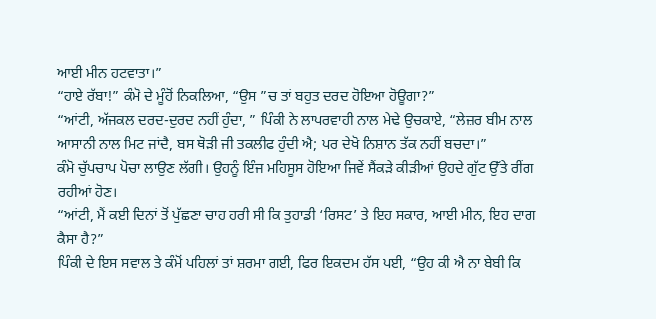ਆਈ ਮੀਨ ਹਟਵਾਤਾ।”
“ਹਾਏ ਰੱਬਾ!” ਕੰਮੋ ਦੇ ਮੂੰਹੋਂ ਨਿਕਲਿਆ, “ਉਸ ”ਚ ਤਾਂ ਬਹੁਤ ਦਰਦ ਹੋਇਆ ਹੋਊਗਾ?”
“ਆਂਟੀ, ਅੱਜਕਲ ਦਰਦ-ਦੁਰਦ ਨਹੀਂ ਹੁੰਦਾ, ” ਪਿੰਕੀ ਨੇ ਲਾਪਰਵਾਹੀ ਨਾਲ ਮੇਢੇ ਉਚਕਾਏ, “ਲੇਜ਼ਰ ਬੀਮ ਨਾਲ ਆਸਾਨੀ ਨਾਲ ਮਿਟ ਜਾਂਦੈ, ਬਸ ਥੋੜੀ ਜੀ ਤਕਲੀਫ ਹੁੰਦੀ ਐ; ਪਰ ਦੇਖੋ ਨਿਸ਼ਾਨ ਤੱਕ ਨਹੀਂ ਬਚਦਾ।”
ਕੰਮੋ ਚੁੱਪਚਾਪ ਪੋਚਾ ਲਾਉਣ ਲੱਗੀ। ਉਹਨੂੰ ਇੰਜ ਮਹਿਸੂਸ ਹੋਇਆ ਜਿਵੇਂ ਸੈਂਕੜੇ ਕੀੜੀਆਂ ਉਹਦੇ ਗੁੱਟ ਉੱਤੇ ਰੀਂਗ ਰਹੀਆਂ ਹੋਣ।
“ਆਂਟੀ, ਮੈਂ ਕਈ ਦਿਨਾਂ ਤੋਂ ਪੁੱਛਣਾ ਚਾਹ ਹਰੀ ਸੀ ਕਿ ਤੁਹਾਡੀ ‘ਰਿਸਟ’ ਤੇ ਇਹ ਸਕਾਰ, ਆਈ ਮੀਨ, ਇਹ ਦਾਗ ਕੈਸਾ ਹੈ?”
ਪਿੰਕੀ ਦੇ ਇਸ ਸਵਾਲ ਤੇ ਕੰਮੋਂ ਪਹਿਲਾਂ ਤਾਂ ਸ਼ਰਮਾ ਗਈ, ਫਿਰ ਇਕਦਮ ਹੱਸ ਪਈ, “ਉਹ ਕੀ ਐ ਨਾ ਬੇਬੀ ਕਿ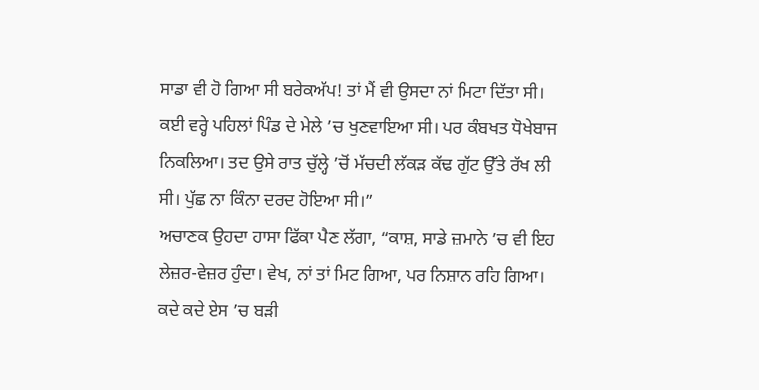ਸਾਡਾ ਵੀ ਹੋ ਗਿਆ ਸੀ ਬਰੇਕਅੱਪ! ਤਾਂ ਮੈਂ ਵੀ ਉਸਦਾ ਨਾਂ ਮਿਟਾ ਦਿੱਤਾ ਸੀ। ਕਈ ਵਰ੍ਹੇ ਪਹਿਲਾਂ ਪਿੰਡ ਦੇ ਮੇਲੇ ’ਚ ਖੁਣਵਾਇਆ ਸੀ। ਪਰ ਕੰਬਖਤ ਧੋਖੇਬਾਜ ਨਿਕਲਿਆ। ਤਦ ਉਸੇ ਰਾਤ ਚੁੱਲ੍ਹੇ ’ਚੋਂ ਮੱਚਦੀ ਲੱਕੜ ਕੱਢ ਗੁੱਟ ਉੱਤੇ ਰੱਖ ਲੀ ਸੀ। ਪੁੱਛ ਨਾ ਕਿੰਨਾ ਦਰਦ ਹੋਇਆ ਸੀ।”
ਅਚਾਣਕ ਉਹਦਾ ਹਾਸਾ ਫਿੱਕਾ ਪੈਣ ਲੱਗਾ, “ਕਾਸ਼, ਸਾਡੇ ਜ਼ਮਾਨੇ ’ਚ ਵੀ ਇਹ ਲੇਜ਼ਰ-ਵੇਜ਼ਰ ਹੁੰਦਾ। ਵੇਖ, ਨਾਂ ਤਾਂ ਮਿਟ ਗਿਆ, ਪਰ ਨਿਸ਼ਾਨ ਰਹਿ ਗਿਆ। ਕਦੇ ਕਦੇ ਏਸ ’ਚ ਬੜੀ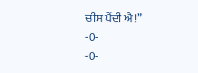ਚੀਸ ਪੈਂਦੀ ਐ!”
-0-
-0-